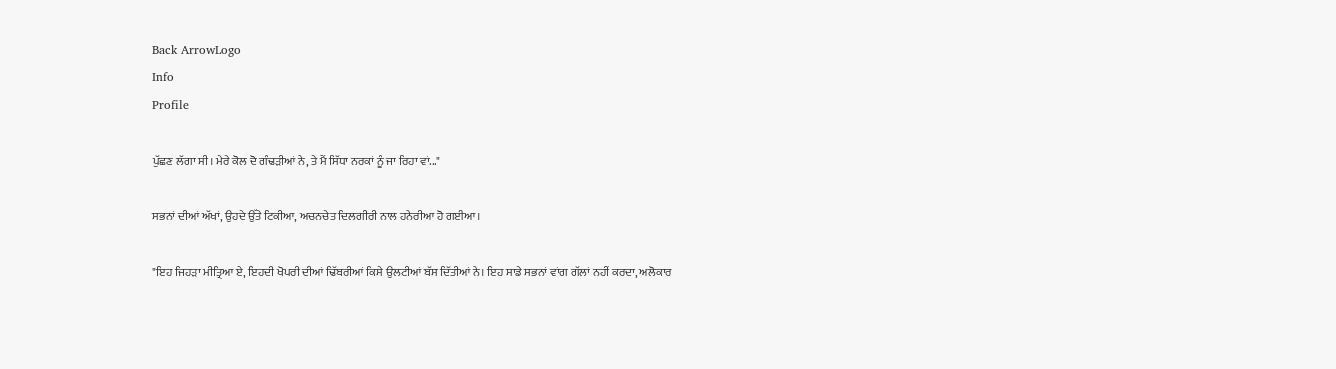Back ArrowLogo
Info
Profile

ਪੁੱਛਣ ਲੱਗਾ ਸੀ। ਮੇਰੇ ਕੋਲ ਦੋ ਗੰਢੜੀਆਂ ਨੇ, ਤੇ ਮੈਂ ਸਿੱਧਾ ਨਰਕਾਂ ਨੂੰ ਜਾ ਰਿਹਾ ਵਾਂ..."

ਸਭਨਾਂ ਦੀਆਂ ਅੱਖਾਂ, ਉਹਦੇ ਉੱਤੇ ਟਿਕੀਆ, ਅਚਨਚੇਤ ਦਿਲਗੀਰੀ ਨਾਲ ਹਨੇਰੀਆ ਹੋ ਗਈਆ।

"ਇਹ ਜਿਹੜਾ ਮੀਤ੍ਰਿਆ ਏ, ਇਹਦੀ ਖੋਪਰੀ ਦੀਆਂ ਢਿੱਬਰੀਆਂ ਕਿਸੇ ਉਲਟੀਆਂ ਬੱਸ ਦਿੱਤੀਆਂ ਨੇ। ਇਹ ਸਾਡੇ ਸਭਨਾਂ ਵਾਂਗ ਗੱਲਾਂ ਨਹੀਂ ਕਰਦਾ, ਅਲੋਕਾਰ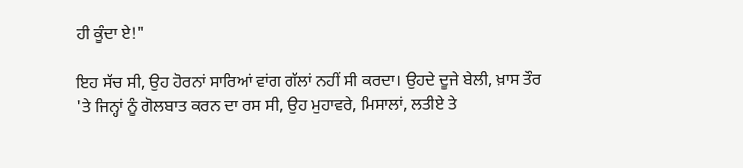ਹੀ ਕੂੰਦਾ ਏ!"

ਇਹ ਸੱਚ ਸੀ, ਉਹ ਹੋਰਨਾਂ ਸਾਰਿਆਂ ਵਾਂਗ ਗੱਲਾਂ ਨਹੀਂ ਸੀ ਕਰਦਾ। ਉਹਦੇ ਦੂਜੇ ਬੇਲੀ, ਖ਼ਾਸ ਤੌਰ 'ਤੇ ਜਿਨ੍ਹਾਂ ਨੂੰ ਗੋਲਬਾਤ ਕਰਨ ਦਾ ਰਸ ਸੀ, ਉਹ ਮੁਹਾਵਰੇ, ਮਿਸਾਲਾਂ, ਲਤੀਏ ਤੇ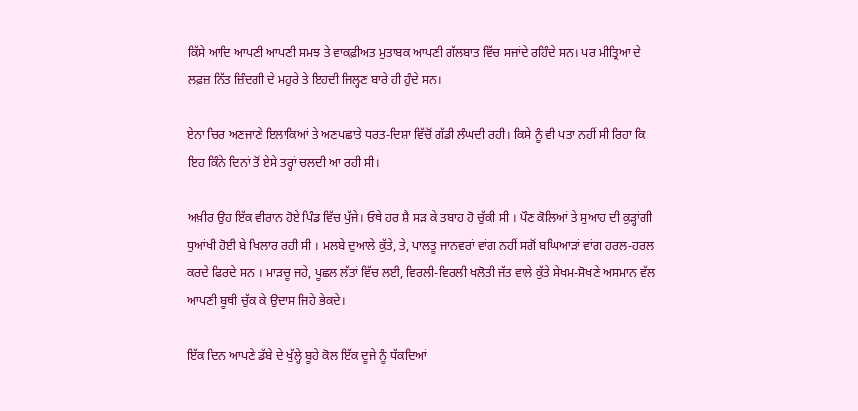ਕਿੱਸੇ ਆਦਿ ਆਪਣੀ ਆਪਣੀ ਸਮਝ ਤੇ ਵਾਕਫ਼ੀਅਤ ਮੁਤਾਬਕ ਆਪਣੀ ਗੱਲਬਾਤ ਵਿੱਚ ਸਜਾਂਦੇ ਰਹਿੰਦੇ ਸਨ। ਪਰ ਮੀਤ੍ਰਿਆ ਦੇ ਲਫ਼ਜ਼ ਨਿੱਤ ਜ਼ਿੰਦਗੀ ਦੇ ਮਹੁਰੇ ਤੇ ਇਹਦੀ ਜਿਲ੍ਹਣ ਬਾਰੇ ਹੀ ਹੁੰਦੇ ਸਨ।

ਏਨਾ ਚਿਰ ਅਣਜਾਣੇ ਇਲਾਕਿਆਂ ਤੇ ਅਣਪਛਾਤੇ ਧਰਤ-ਦਿਸ਼ਾ ਵਿੱਚੋਂ ਗੱਡੀ ਲੰਘਦੀ ਰਹੀ। ਕਿਸੇ ਨੂੰ ਵੀ ਪਤਾ ਨਹੀਂ ਸੀ ਰਿਹਾ ਕਿ ਇਹ ਕਿੰਨੇ ਦਿਨਾਂ ਤੋਂ ਏਸੇ ਤਰ੍ਹਾਂ ਚਲਦੀ ਆ ਰਹੀ ਸੀ।

ਅਖ਼ੀਰ ਉਹ ਇੱਕ ਵੀਰਾਨ ਹੋਏ ਪਿੰਡ ਵਿੱਚ ਪੁੱਜੇ। ਓਥੇ ਹਰ ਸ਼ੈ ਸੜ ਕੇ ਤਬਾਹ ਹੋ ਚੁੱਕੀ ਸੀ । ਪੌਣ ਕੋਲਿਆਂ ਤੇ ਸੁਆਹ ਦੀ ਕੁੜ੍ਹਾਂਗੀ ਧੁਆਂਖੀ ਹੋਈ ਬੇ ਖਿਲਾਰ ਰਹੀ ਸੀ । ਮਲਬੇ ਦੁਆਲੇ ਕੁੱਤੇ, ਤੇ, ਪਾਲਤੂ ਜਾਨਵਰਾਂ ਵਾਂਗ ਨਹੀਂ ਸਗੋਂ ਬਘਿਆੜਾਂ ਵਾਂਗ ਹਰਲ-ਹਰਲ ਕਰਦੇ ਫਿਰਦੇ ਸਨ । ਮਾੜਚੂ ਜਹੇ, ਪੂਛਲ ਲੱਤਾਂ ਵਿੱਚ ਲਈ, ਵਿਰਲੀ-ਵਿਰਲੀ ਖਲੋਤੀ ਜੱਤ ਵਾਲੇ ਕੁੱਤੇ ਸੇਖਮ-ਸੋਖਣੇ ਅਸਮਾਨ ਵੱਲ ਆਪਣੀ ਬੂਥੀ ਚੁੱਕ ਕੇ ਉਦਾਸ ਜਿਹੇ ਭੇਕਦੇ।

ਇੱਕ ਦਿਨ ਆਪਣੇ ਡੱਬੇ ਦੇ ਖੁੱਲ੍ਹੇ ਬੂਹੇ ਕੋਲ ਇੱਕ ਦੂਜੇ ਨੂੰ ਧੱਕਦਿਆਂ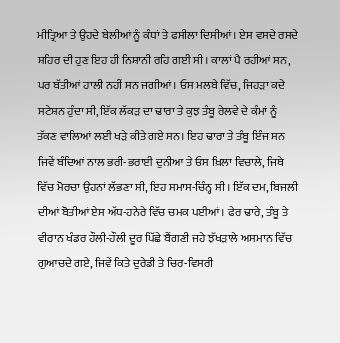ਮੀਤ੍ਰਿਆ ਤੇ ਉਹਦੇ ਬੇਲੀਆਂ ਨੂੰ ਕੰਧਾਂ ਤੇ ਫਸੀਲਾ ਦਿਸੀਆਂ। ਏਸ ਵਸਦੇ ਰਸਦੇ ਸ਼ਹਿਰ ਦੀ ਹੁਣ ਇਹ ਹੀ ਨਿਸ਼ਾਨੀ ਰਹਿ ਗਈ ਸੀ। ਕਾਲਾਂ ਪੈ ਰਹੀਆਂ ਸਨ, ਪਰ ਬੱਤੀਆਂ ਹਾਲੀ ਨਹੀਂ ਸਨ ਜਗੀਆਂ। ਓਸ ਮਲਬੇ ਵਿੱਚ, ਜਿਹੜਾ ਕਦੇ ਸਟੇਸ਼ਨ ਹੁੰਦਾ ਸੀ, ਇੱਕ ਲੱਕੜ ਦਾ ਢਾਰਾ ਤੇ ਕੁਝ ਤੰਬੂ ਰੇਲਵੇ ਦੇ ਕੰਮਾਂ ਨੂੰ ਤੱਕਣ ਵਾਲਿਆਂ ਲਈ ਖੜੇ ਕੀਤੇ ਗਏ ਸਨ। ਇਹ ਢਾਰਾ ਤੇ ਤੰਬੂ ਇੰਜ ਸਨ ਜਿਵੇਂ ਬੰਦਿਆਂ ਨਾਲ ਭਰੀ-ਭਰਾਈ ਦੁਨੀਆ ਤੇ ਓਸ ਖ਼ਿਲਾ ਵਿਚਾਲੇ, ਜਿਥੇ ਵਿੱਚ ਮੋਰਚਾ ਉਹਨਾਂ ਲੱਭਣਾ ਸੀ, ਇਹ ਸਮਾਸ-ਚਿੰਨ੍ਹ ਸੀ। ਇੱਕ ਦਮ, ਬਿਜਲੀ ਦੀਆਂ ਬੋਤੀਆਂ ਏਸ ਅੱਧ-ਹਨੇਰੇ ਵਿੱਚ ਚਮਕ ਪਈਆਂ। ਫੇਰ ਢਾਰੇ, ਤੰਬੂ ਤੇ ਵੀਰਾਨ ਖੰਡਰ ਹੌਲੀ-ਹੌਲੀ ਦੂਰ ਪਿੱਛੇ ਬੈਂਗਣੀ ਜਹੇ ਝੱਖੜਾਲੇ ਅਸਮਾਨ ਵਿੱਚ ਗੁਆਚਦੇ ਗਏ, ਜਿਵੇਂ ਕਿਤੇ ਦੁਰੇਡੀ ਤੇ ਚਿਰ-ਵਿਸਰੀ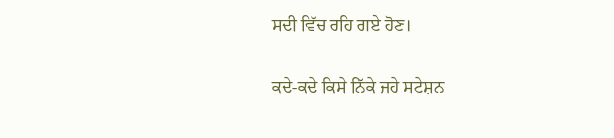ਸਦੀ ਵਿੱਚ ਰਹਿ ਗਏ ਹੋਣ।

ਕਦੇ-ਕਦੇ ਕਿਸੇ ਨਿੱਕੇ ਜਹੇ ਸਟੇਸ਼ਨ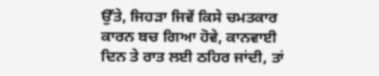ਉੱਤੇ, ਜਿਹੜਾ ਜਿਵੇਂ ਕਿਸੇ ਚਮਤਕਾਰ ਕਾਰਨ ਬਚ ਗਿਆ ਹੋਵੇ, ਕਾਨਵਾਈ ਦਿਨ ਤੇ ਰਾਤ ਲਈ ਠਹਿਰ ਜਾਂਦੀ, ਤਾਂ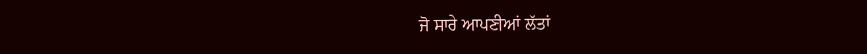ਜੋ ਸਾਰੇ ਆਪਣੀਆਂ ਲੱਤਾਂ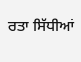ਰਤਾ ਸਿੱਧੀਆਂ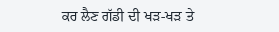ਕਰ ਲੈਣ ਗੱਡੀ ਦੀ ਖੜ-ਖੜ ਤੇ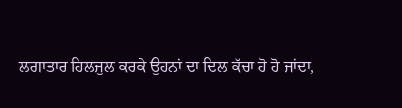ਲਗਾਤਾਰ ਹਿਲਜੁਲ ਕਰਕੇ ਉਹਨਾਂ ਦਾ ਦਿਲ ਕੱਚਾ ਹੋ ਹੋ ਜਾਂਦਾ,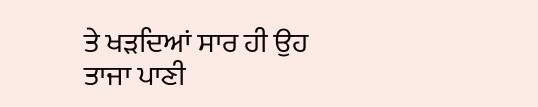ਤੇ ਖੜਦਿਆਂ ਸਾਰ ਹੀ ਉਹ ਤਾਜਾ ਪਾਣੀ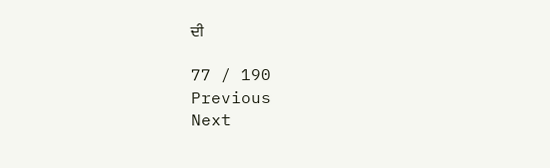ਦੀ

77 / 190
Previous
Next